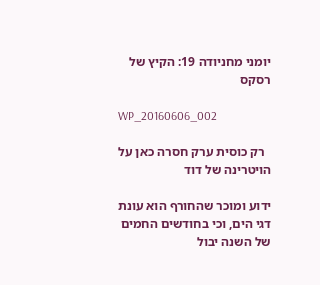יומני מחניודה 19: הקיץ של רסקס

WP_20160606_002

  רק כוסית ערק חסרה כאן על הויטרינה של דוד

ידוע ומוכר שהחורף הוא עונת דגי הים, וכי בחודשים החמים של השנה יבול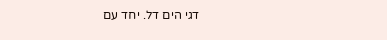דגי הים דל. יחד עם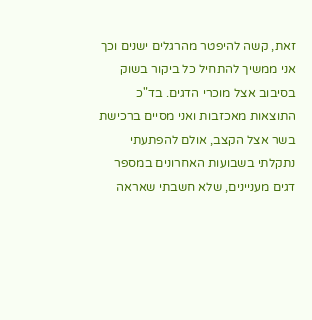זאת, קשה להיפטר מהרגלים ישנים וכך אני ממשיך להתחיל כל ביקור בשוק בסיבוב אצל מוכרי הדגים. בד"כ התוצאות מאכזבות ואני מסיים ברכישת בשר אצל הקצב, אולם להפתעתי נתקלתי בשבועות האחרונים במספר דגים מעניינים, שלא חשבתי שאראה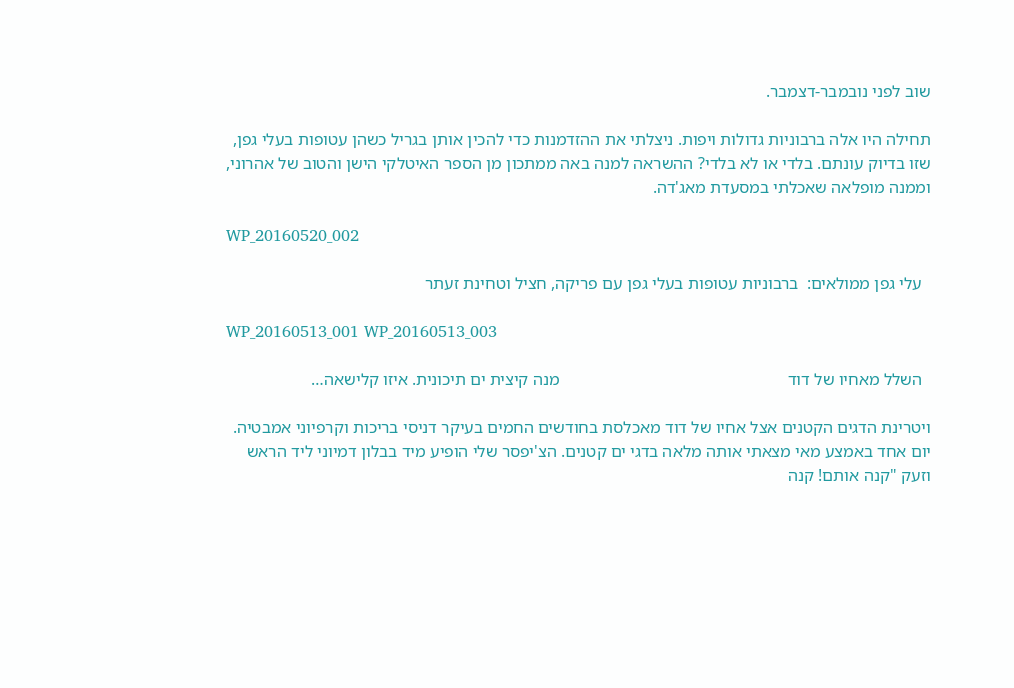שוב לפני נובמבר-דצמבר.

תחילה היו אלה ברבוניות גדולות ויפות. ניצלתי את ההזדמנות כדי להכין אותן בגריל כשהן עטופות בעלי גפן, שזו בדיוק עונתם. בלדי או לא בלדי? ההשראה למנה באה ממתכון מן הספר האיטלקי הישן והטוב של אהרוני, וממנה מופלאה שאכלתי במסעדת מאג'דה.

WP_20160520_002

  עלי גפן ממולאים:  ברבוניות עטופות בעלי גפן עם פריקה, חציל וטחינת זעתר

WP_20160513_001 WP_20160513_003

  השלל מאחיו של דוד                                                     מנה קיצית ים תיכונית. איזו קלישאה…

ויטרינת הדגים הקטנים אצל אחיו של דוד מאכלסת בחודשים החמים בעיקר דניסי בריכות וקרפיוני אמבטיה. יום אחד באמצע מאי מצאתי אותה מלאה בדגי ים קטנים. הצ'יפסר שלי הופיע מיד בבלון דמיוני ליד הראש וזעק "קנה אותם! קנה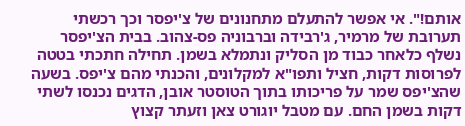אותם!". אי אפשר להתעלם מתחנונים של צ'יפסר וכך רכשתי תערובת של מרמיר, ג'רבידה וברבוניה פס-צהוב. בבית הצ'יפסר נשלף כלאחר כבוד מן הסליק ונתמלא בשמן. תחילה חתכתי בטטה לפרוסות דקות, חציל ותפו"א למקלונים, והכנתי מהם צ'יפס. בשעה שהצ'יפס שמר על פריכותו בתוך הטוסטר אובן, הדגים נכנסו לשתי דקות בשמן החם. עם מטבל יוגורט צאן וזעתר קצוץ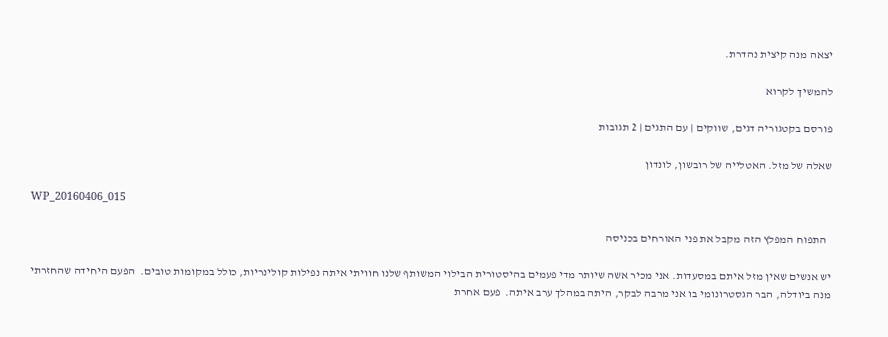יצאה מנה קיצית נהדרת.

להמשיך לקרוא

פורסם בקטגוריה דגים, שווקים | עם התגים | 2 תגובות

שאלה של מזל. האטלייה של רובשון, לונדון

WP_20160406_015

  התפוח המפלץ הזה מקבל את פני האורחים בכניסה

יש אנשים שאין מזל איתם במסעדות. אני מכיר אשה שיותר מדי פעמים בהיסטורית הבילוי המשותף שלנו חוויתי איתה נפילות קולינריות, כולל במקומות טובים.  הפעם היחידה שהחזרתי מנה ביודלה, הבר הגסטרונומי בו אני מרבה לבקר, היתה במהלך ערב איתה.  פעם אחרת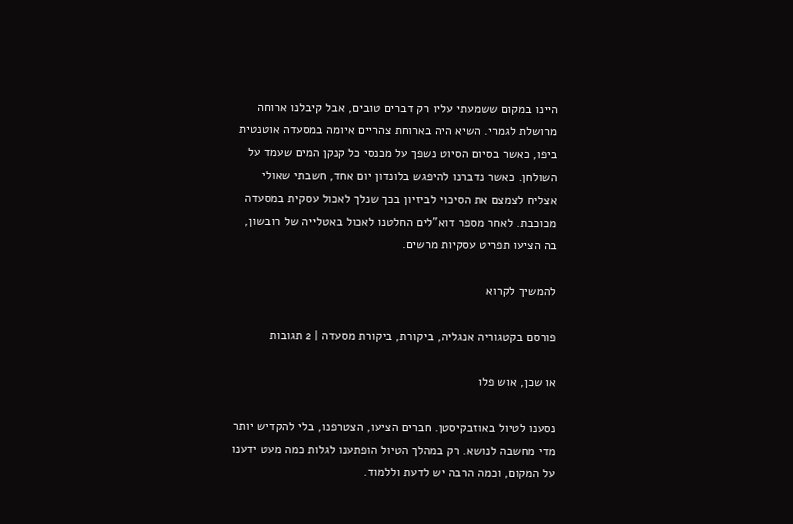היינו במקום ששמעתי עליו רק דברים טובים, אבל קיבלנו ארוחה מרושלת לגמרי. השיא היה בארוחת צהריים איומה במסעדה אוטנטית ביפו, כאשר בסיום הסיוט נשפך על מכנסי כל קנקן המים שעמד על השולחן. כאשר נדברנו להיפגש בלונדון יום אחד, חשבתי שאולי אצליח לצמצם את הסיכוי לביזיון בכך שנלך לאכול עסקית במסעדה מכוכבת. לאחר מספר דוא"לים החלטנו לאכול באטלייה של רובשון, בה הציעו תפריט עסקיות מרשים.

להמשיך לקרוא

פורסם בקטגוריה אנגליה, ביקורת, ביקורת מסעדה | 2 תגובות

או שכן, אוש פלו

נסענו לטיול באוזבקיסטן. חברים הציעו, הצטרפנו, בלי להקדיש יותר מדי מחשבה לנושא. רק במהלך הטיול הופתענו לגלות כמה מעט ידענו על המקום, וכמה הרבה יש לדעת וללמוד.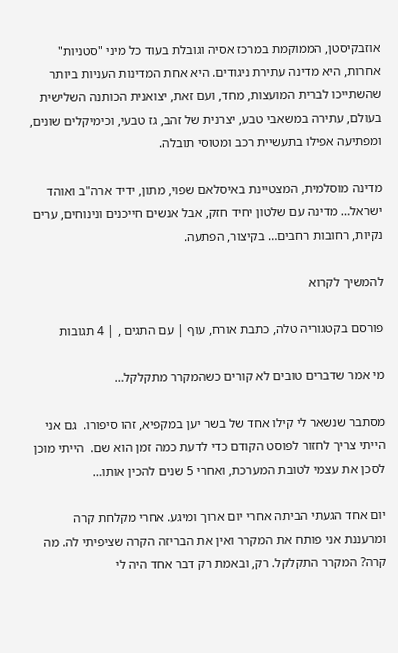אוזבקיסטן, הממוקמת במרכז אסיה וגובלת בעוד כל מיני "סטניות" אחרות, היא מדינה עתירת ניגודים. היא אחת המדינות העניות ביותר שהשתייכו לברית המועצות, מחד, ועם זאת, יצואנית הכותנה השלישית בעולם, עתירה במשאבי טבע, יצרנית של זהב, גז טבעי, וכימיקלים שונים, ומפתיעה אפילו בתעשיית רכב ומטוסי תובלה.

מדינה מוסלמית, המצטיינת באיסלאם שפוי, מתון, ידיד ארה"ב ואוהד ישראל… מדינה עם שלטון יחיד חזק, אבל אנשים חייכנים ונינוחים, ערים נקיות, רחובות רחבים… בקיצור, הפתעה.

להמשיך לקרוא

פורסם בקטגוריה טלה, כתבת אורח, עוף | עם התגים , | 4 תגובות

מי אמר שדברים טובים לא קורים כשהמקרר מתקלקל…

מסתבר שנשאר לי קילו אחד של בשר יען במקפיא, זהו סיפורו.  גם אני הייתי צריך לחזור לפוסט הקודם כדי לדעת כמה זמן הוא שם.  הייתי מוכן לסכן את עצמי לטובת המערכת, ואחרי 5 שנים להכין אותו…

יום אחד הגעתי הביתה אחרי יום ארוך ומיגע. אחרי מקלחת קרה ומרעננת אני פותח את המקרר ואין את הבריזה הקרה שציפיתי לה. מה קרה? המקרר התקלקל. רק, ובאמת רק דבר אחד היה לי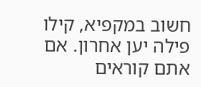חשוב במקפיא, קילו פילה יען אחרון. אם אתם קוראים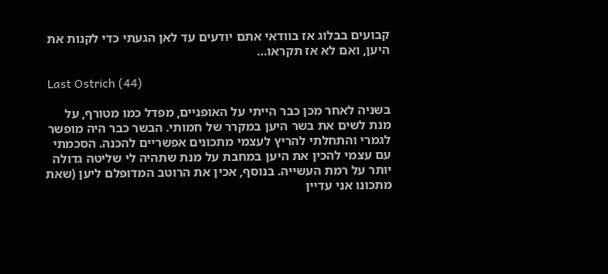קבועים בבלוג אז בוודאי אתם יודעים עד לאן הגעתי כדי לקנות את היען, ואם לא אז תקראו…

 Last Ostrich (44)

בשניה לאחר מכן כבר הייתי על האופניים, מפדל כמו מטורף, על מנת לשים את בשר היען במקרר של חמותי. הבשר כבר היה מופשר לגמרי והתחלתי להריץ לעצמי מתכונים אפשריים להכנה. הסכמתי עם עצמי להכין את היען במחבת על מנת שתהיה לי שליטה גדולה יותר על רמת העשייה. בנוסף, אכין את הרוטב המדופלם ליען (שאת מתכונו אני עדיין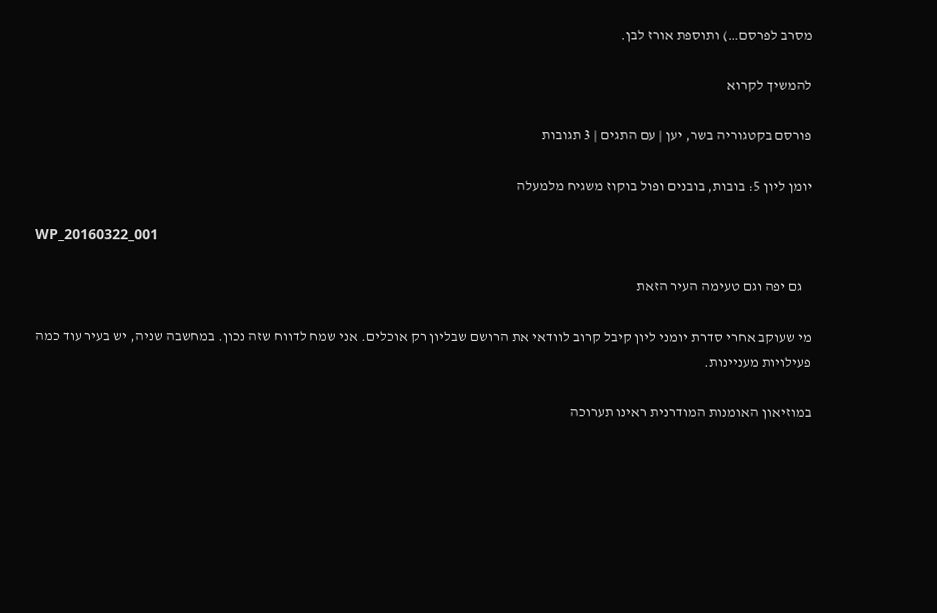מסרב לפרסם…) ותוספת אורז לבן.

להמשיך לקרוא

פורסם בקטגוריה בשר, יען | עם התגים | 3 תגובות

יומן ליון 5: בובות, בובנים ופול בוקוז משגיח מלמעלה

WP_20160322_001

   גם יפה וגם טעימה העיר הזאת

מי שעוקב אחרי סדרת יומני ליון קיבל קרוב לוודאי את הרושם שבליון רק אוכלים. אני שמח לדווח שזה נכון. במחשבה שניה, יש בעיר עוד כמה פעילויות מעניינות.

במוזיאון האומנות המודרנית ראינו תערוכה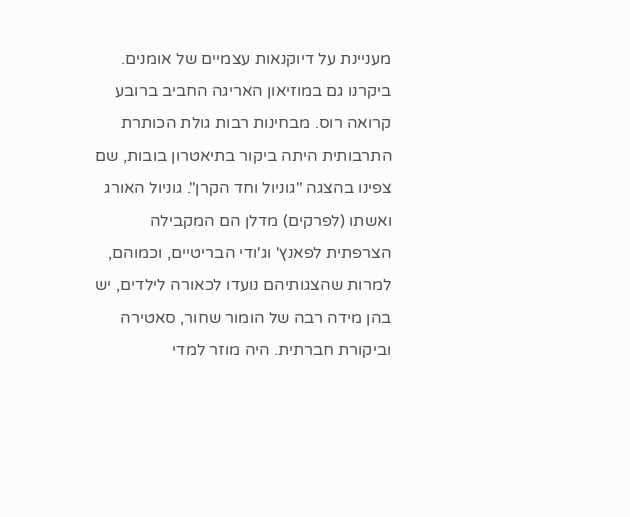מעניינת על דיוקנאות עצמיים של אומנים. ביקרנו גם במוזיאון האריגה החביב ברובע קרואה רוס. מבחינות רבות גולת הכותרת התרבותית היתה ביקור בתיאטרון בובות, שם צפינו בהצגה "גוניול וחד הקרן". גוניול האורג ואשתו (לפרקים) מדלן הם המקבילה הצרפתית לפאנץ' וג'ודי הבריטיים, וכמוהם, למרות שהצגותיהם נועדו לכאורה לילדים, יש בהן מידה רבה של הומור שחור, סאטירה וביקורת חברתית. היה מוזר למדי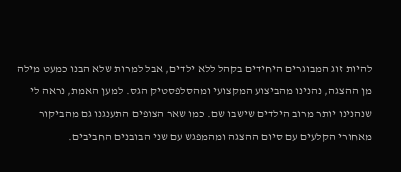להיות זוג המבוגרים היחידים בקהל ללא ילדים, אבל למרות שלא הבנו כמעט מילה מן ההצגה, נהנינו מהביצוע המקצועי ומהסלפסטיק הגס. למען האמת, נראה לי שנהנינו יותר מרוב הילדים שישבו שם. כמו שאר הצופים התענגנו גם מהביקור מאחורי הקלעים עם סיום ההצגה ומהמפגש עם שני הבובנים החביבים.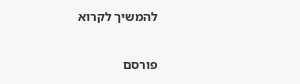להמשיך לקרוא

פורסם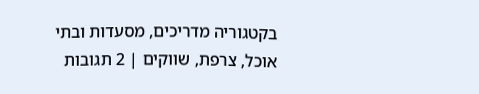בקטגוריה מדריכים, מסעדות ובתי אוכל, צרפת, שווקים | 2 תגובות